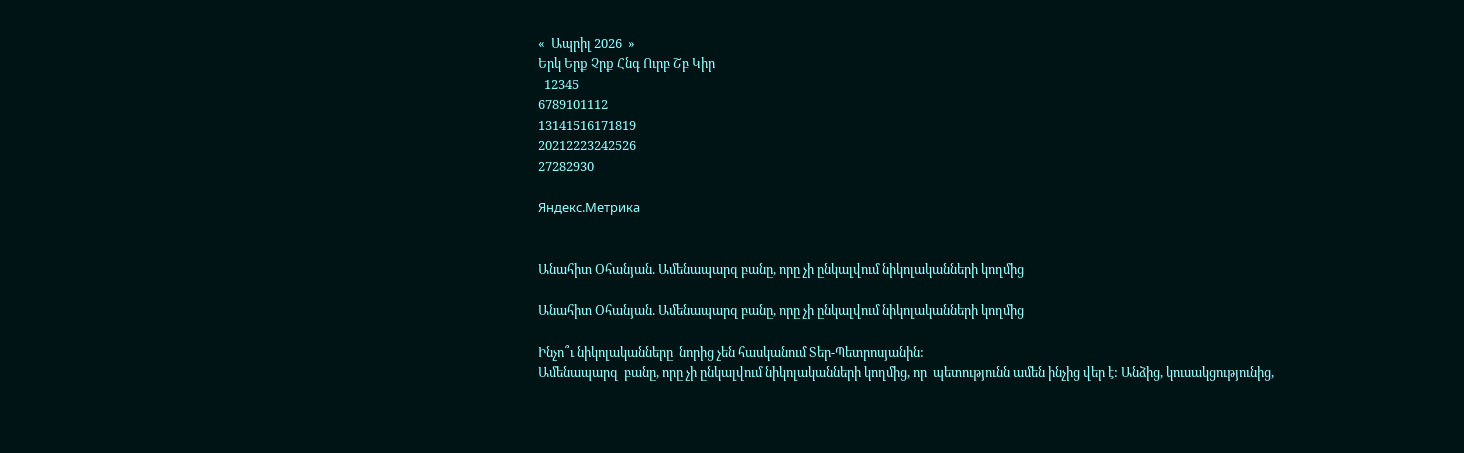«  Ապրիլ 2026  »
Երկ Երք Չրք Հնգ Ուրբ Շբ Կիր
  12345
6789101112
13141516171819
20212223242526
27282930

Яндекс.Метрика


Անահիտ Օհանյան. Ամենապարզ բանը, որը չի ընկալվում նիկոլականների կողմից

Անահիտ Օհանյան. Ամենապարզ բանը, որը չի ընկալվում նիկոլականների կողմից

Ինչո՞ւ նիկոլականները  նորից չեն հասկանում Տեր-Պետրոսյանին:
Ամենապարզ  բանը, որը չի ընկալվում նիկոլականների կողմից, որ  պետությունն ամեն ինչից վեր է: Անձից, կուսակցությունից,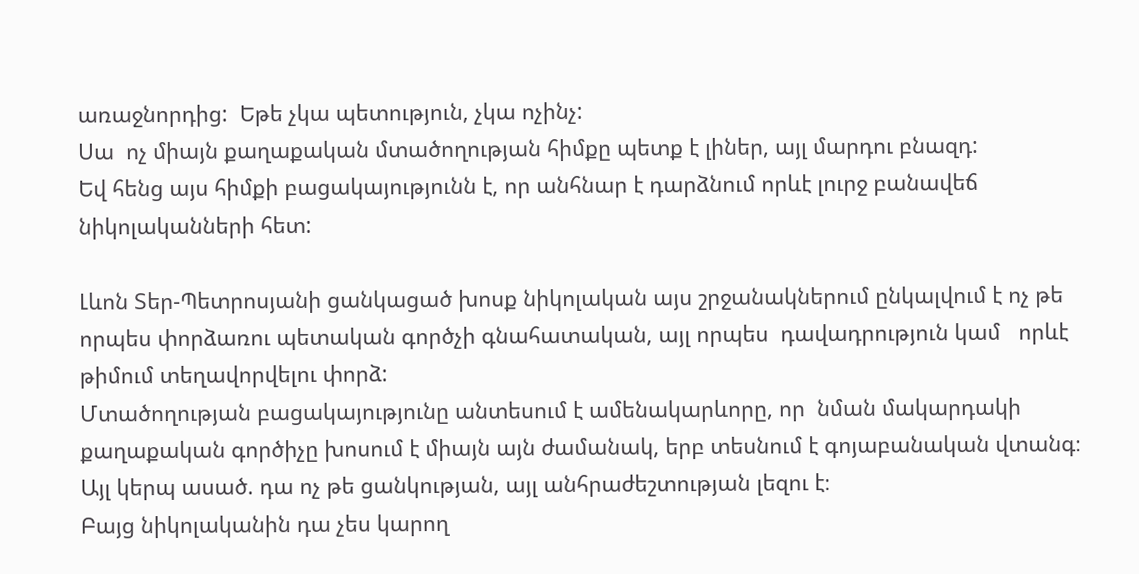առաջնորդից:  Եթե չկա պետություն, չկա ոչինչ:
Սա  ոչ միայն քաղաքական մտածողության հիմքը պետք է լիներ, այլ մարդու բնազդ:
Եվ հենց այս հիմքի բացակայությունն է, որ անհնար է դարձնում որևէ լուրջ բանավեճ նիկոլականների հետ:

Լևոն Տեր-Պետրոսյանի ցանկացած խոսք նիկոլական այս շրջանակներում ընկալվում է ոչ թե որպես փորձառու պետական գործչի գնահատական, այլ որպես  դավադրություն կամ   որևէ  թիմում տեղավորվելու փորձ:
Մտածողության բացակայությունը անտեսում է ամենակարևորը, որ  նման մակարդակի քաղաքական գործիչը խոսում է միայն այն ժամանակ, երբ տեսնում է գոյաբանական վտանգ։
Այլ կերպ ասած. դա ոչ թե ցանկության, այլ անհրաժեշտության լեզու է։
Բայց նիկոլականին դա չես կարող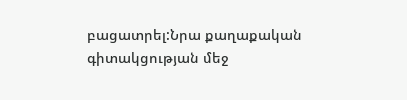բացատրել:Նրա քաղաքական  գիտակցության մեջ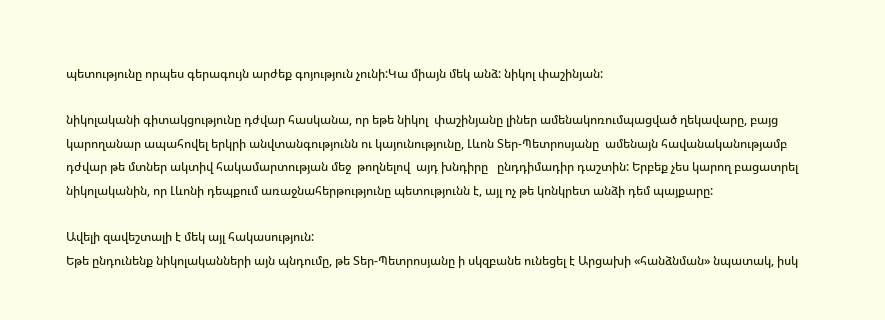պետությունը որպես գերագույն արժեք գոյություն չունի:Կա միայն մեկ անձ: նիկոլ փաշինյան:

նիկոլականի գիտակցությունը դժվար հասկանա, որ եթե նիկոլ  փաշինյանը լիներ ամենակոռումպացված ղեկավարը, բայց կարողանար ապահովել երկրի անվտանգությունն ու կայունությունը, Լևոն Տեր-Պետրոսյանը  ամենայն հավանականությամբ դժվար թե մտներ ակտիվ հակամարտության մեջ  թողնելով  այդ խնդիրը   ընդդիմադիր դաշտին: Երբեք չես կարող բացատրել նիկոլականին, որ Լևոնի դեպքում առաջնահերթությունը պետությունն է, այլ ոչ թե կոնկրետ անձի դեմ պայքարը:

Ավելի զավեշտալի է մեկ այլ հակասություն:
Եթե ընդունենք նիկոլականների այն պնդումը, թե Տեր-Պետրոսյանը ի սկզբանե ունեցել է Արցախի «հանձնման» նպատակ, իսկ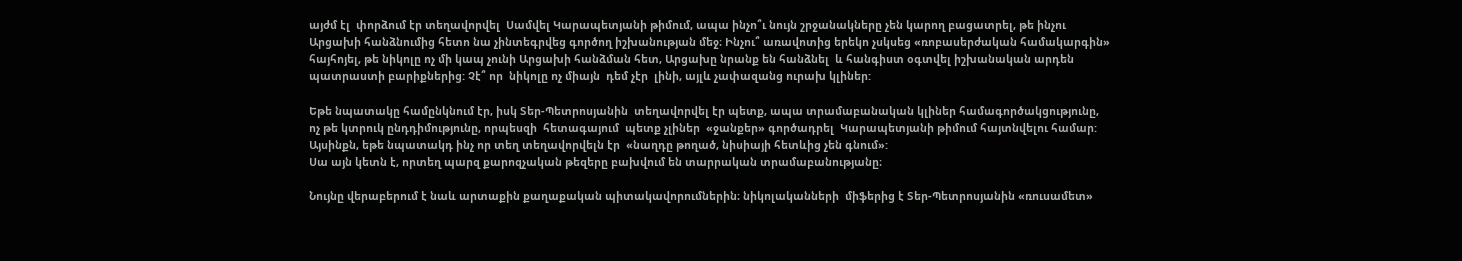այժմ էլ  փորձում էր տեղավորվել  Սամվել Կարապետյանի թիմում, ապա ինչո՞ւ նույն շրջանակները չեն կարող բացատրել, թե ինչու Արցախի հանձնումից հետո նա չինտեգրվեց գործող իշխանության մեջ։ Ինչու՞ առավոտից երեկո չսկսեց «ռոբասերժական համակարգին» հայհոյել, թե նիկոլը ոչ մի կապ չունի Արցախի հանձման հետ, Արցախը նրանք են հանձնել  և հանգիստ օգտվել իշխանական արդեն պատրաստի բարիքներից: Չէ՞ որ  նիկոլը ոչ միայն  դեմ չէր  լինի, այլև չափազանց ուրախ կլիներ:

Եթե նպատակը համընկնում էր, իսկ Տեր-Պետրոսյանին  տեղավորվել էր պետք, ապա տրամաբանական կլիներ համագործակցությունը, ոչ թե կտրուկ ընդդիմությունը, որպեսզի  հետագայում  պետք չլիներ  «ջանքեր» գործադրել  Կարապետյանի թիմում հայտնվելու համար:
Այսինքն, եթե նպատակդ ինչ որ տեղ տեղավորվելն էր  «նաղդը թողած, նիսիայի հետևից չեն գնում»:
Սա այն կետն է, որտեղ պարզ քարոզչական թեզերը բախվում են տարրական տրամաբանությանը։

Նույնը վերաբերում է նաև արտաքին քաղաքական պիտակավորումներին։ նիկոլականների  միֆերից է Տեր-Պետրոսյանին «ռուսամետ»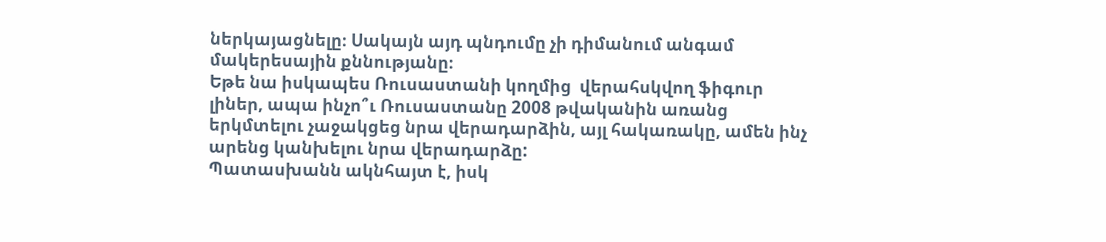ներկայացնելը։ Սակայն այդ պնդումը չի դիմանում անգամ մակերեսային քննությանը։
Եթե նա իսկապես Ռուսաստանի կողմից  վերահսկվող ֆիգուր լիներ, ապա ինչո՞ւ Ռուսաստանը 2008 թվականին առանց երկմտելու չաջակցեց նրա վերադարձին, այլ հակառակը, ամեն ինչ արենց կանխելու նրա վերադարձը:
Պատասխանն ակնհայտ է, իսկ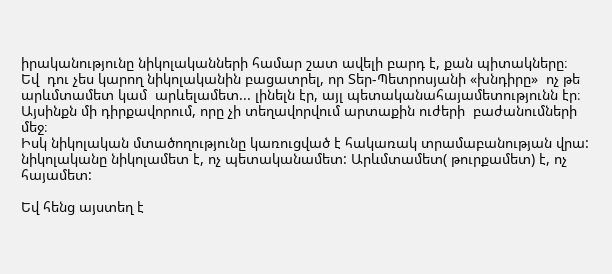իրականությունը նիկոլականների համար շատ ավելի բարդ է, քան պիտակները։
Եվ  դու չես կարող նիկոլականին բացատրել, որ Տեր-Պետրոսյանի «խնդիրը»  ոչ թե  արևմտամետ կամ  արևելամետ... լինելն էր, այլ պետականահայամետությունն էր։
Այսինքն մի դիրքավորում, որը չի տեղավորվում արտաքին ուժերի  բաժանումների մեջ։
Իսկ նիկոլական մտածողությունը կառուցված է հակառակ տրամաբանության վրա:
նիկոլականը նիկոլամետ է, ոչ պետականամետ: Արևմտամետ( թուրքամետ) է, ոչ հայամետ:

Եվ հենց այստեղ է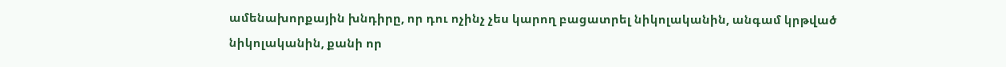ամենախորքային խնդիրը, որ դու ոչինչ չես կարող բացատրել նիկոլականին, անգամ կրթված նիկոլականին, քանի որ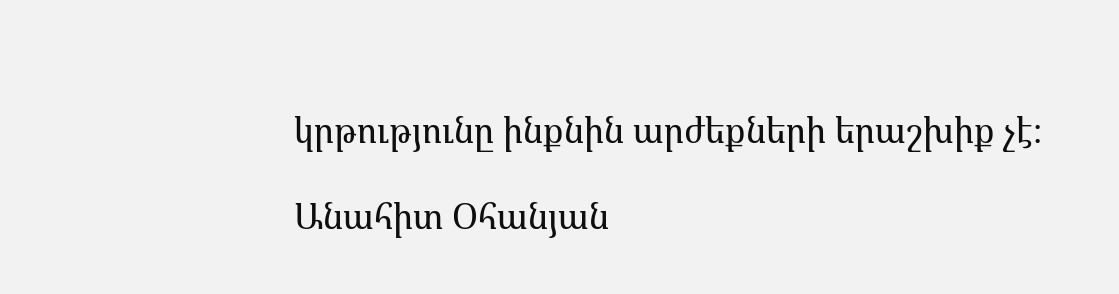կրթությունը ինքնին արժեքների երաշխիք չէ։

Անահիտ Օհանյան